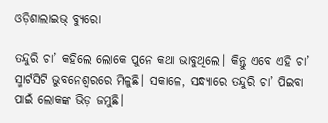ଓଡ଼ିଶାଲାଇଭ୍‌ ବ୍ୟୁରୋ

ତନ୍ଦୁରି ଚା’ କହିଲେ ଲୋକେ ପୁନେ କଥା ଭାବୁଥିଲେ। କିନ୍ତୁ ଏବେ ଏହି ଚା’ ସ୍ମାର୍ଟସିଟି ଭୁବନେଶ୍ୱରରେ ମିଳୁଛି। ସକାଳେ, ସନ୍ଧ୍ୟାରେ ତନ୍ଦୁରି ଚା’ ପିଇବା ପାଇଁ ଲୋକଙ୍କ ଭିଡ଼ ଜମୁଛି।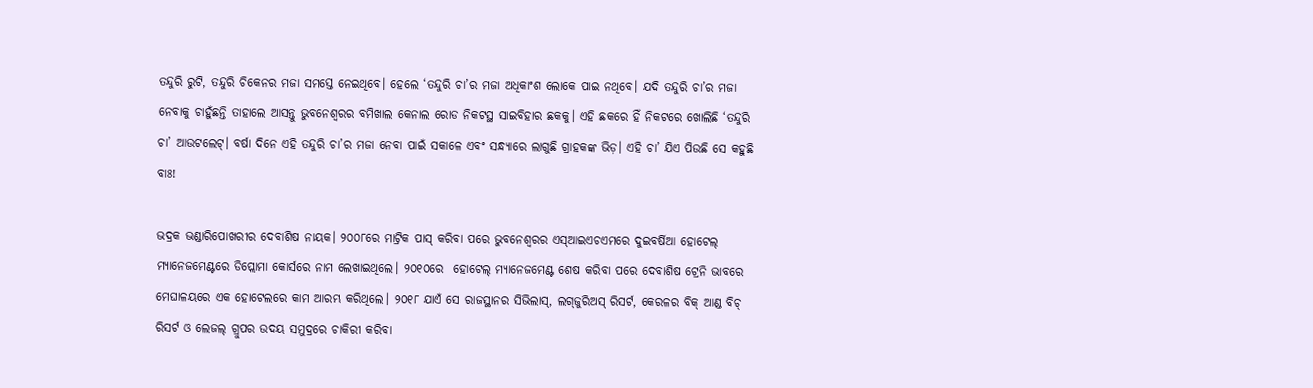ତନ୍ଦୁରି ରୁଟି, ତନ୍ଦୁରି ଚିକେନର ମଜା ସମସ୍ତେ ନେଇଥିବେ। ହେଲେ ‘ତନ୍ଦୁରି ଚା’ର ମଜା ଅଧିକାଂଶ ଲୋକେ ପାଇ ନଥିବେ। ଯଦି ତନ୍ଦୁରି ଚା’ର ମଜା ନେବାକୁ ଚାହୁଁଛନ୍ତି ତାହାଲେ ଆସନ୍ତୁ ଭୁବନେଶ୍ଵରର ବମିଖାଲ କେନାଲ ରୋଡ ନିକଟସ୍ଥ ସାଇବିହାର ଛକକୁ। ଏହି ଛକରେ ହିଁ ନିକଟରେ ଖୋଲିଛି ‘ତନ୍ଦୁରି ଚା’ ଆଉଟଲେଟ୍। ବର୍ଷା ଦିନେ ଏହି ତନ୍ଦୁରି ଚା’ର ମଜା ନେବା ପାଇଁ ସକାଳେ ଏବଂ ସନ୍ଧ୍ୟାରେ ଲାଗୁଛି ଗ୍ରାହକଙ୍କ ଭିଡ଼। ଏହି ଚା’ ଯିଏ ପିଉଛି ସେ କହୁଛି ବାଃ!

ଭଦ୍ରକ ଭଣ୍ଡାରିପୋଖରୀର ଦେବାଶିଷ ନାୟକ। ୨୦୦୮ରେ ମାଟ୍ରିକ ପାସ୍ କରିବା ପରେ ଭୁବନେଶ୍ଵରର ଏସ୍‌ଆଇଏଚଏମରେ ଦୁଇବର୍ଷିଆ ହୋଟେଲ୍ ମ୍ୟାନେଜମେଣ୍ଟରେ ଡିପ୍ଲୋମା କୋର୍ସରେ ନାମ ଲେଖାଇଥିଲେ। ୨୦୧୦ରେ  ହୋଟେଲ୍ ମ୍ୟାନେଜମେଣ୍ଟ ଶେଷ କରିବା ପରେ ଦେବାଶିଷ ଟ୍ରେନି ଭାବରେ ମେଘାଳୟରେ ଏକ ହୋଟେଲରେ କାମ ଆରମ୍ଭ କରିଥିଲେ। ୨୦୧୮ ଯାଏଁ ସେ ରାଜସ୍ଥାନର ସିଭିଲାସ୍, ଲଗ୍‌ଜୁରିଅସ୍ ରିସର୍ଟ, କେରଳର ବିକ୍ ଆଣ୍ଡ ବିଚ୍ ରିସର୍ଟ ଓ ଲେଜଲ୍ ଗ୍ରୁପର ଉଦୟ ସମୁଦ୍ରରେ ଚାକିରୀ କରିବା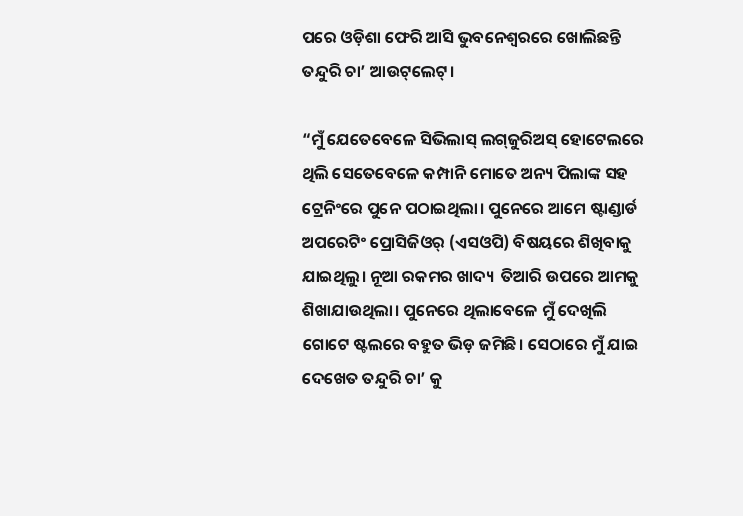ପରେ ଓଡ଼ିଶା ଫେରି ଆସି ଭୁବନେଶ୍ୱରରେ ଖୋଲିଛନ୍ତି ତନ୍ଦୁରି ଚା’ ଆଉଟ୍‌ଲେଟ୍।

“ମୁଁ ଯେତେବେଳେ ସିଭିଲାସ୍ ଲଗ୍‌ଜୁରିଅସ୍ ହୋଟେଲରେ ଥିଲି ସେତେବେଳେ କମ୍ପାନି ମୋତେ ଅନ୍ୟ ପିଲାଙ୍କ ସହ ଟ୍ରେନିଂରେ ପୁନେ ପଠାଇଥିଲା। ପୁନେରେ ଆମେ ଷ୍ଟାଣ୍ଡାର୍ଡ ଅପରେଟିଂ ପ୍ରୋସିଜିଓର୍ (ଏସଓପି) ବିଷୟରେ ଶିଖିବାକୁ ଯାଇଥିଲୁ। ନୂଆ ରକମର ଖାଦ୍ୟ  ତିଆରି ଉପରେ ଆମକୁ ଶିଖାଯାଉଥିଲା। ପୁନେରେ ଥିଲାବେଳେ ମୁଁ ଦେଖିଲି ଗୋଟେ ଷ୍ଟଲରେ ବହୁତ ଭିଡ଼ ଜମିଛି। ସେଠାରେ ମୁଁ ଯାଇ ଦେଖେତ ତନ୍ଦୁରି ଚା’ କୁ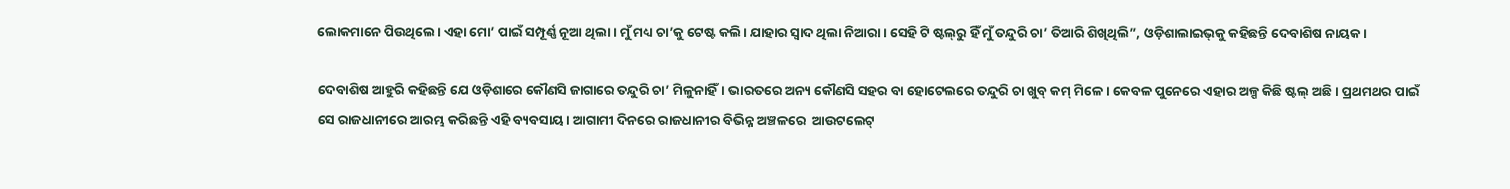ଲୋକମାନେ ପିଉଥିଲେ। ଏହା ମୋ’ ପାଇଁ ସମ୍ପୂର୍ଣ୍ଣ ନୂଆ ଥିଲା। ମୁଁ ମଧ୍ୟ ଚା’କୁ ଟେଷ୍ଟ କଲି। ଯାହାର ସ୍ଵାଦ ଥିଲା ନିଆରା। ସେହି ଟି ଷ୍ଟଲ୍‌ରୁ ହିଁ ମୁଁ ତନ୍ଦୁରି ଚା’ ତିଆରି ଶିଖିଥିଲି”, ଓଡ଼ିଶାଲାଇଭ୍‌କୁ କହିଛନ୍ତି ଦେବାଶିଷ ନାୟକ।

ଦେବାଶିଷ ଆହୁରି କହିଛନ୍ତି ଯେ ଓଡ଼ିଶାରେ କୌଣସି ଜାଗାରେ ତନ୍ଦୁରି ଚା’ ମିଳୁନାହିଁ। ଭାରତରେ ଅନ୍ୟ କୌଣସି ସହର ବା ହୋଟେଲରେ ତନ୍ଦୁରି ଚା ଖୁବ୍ କମ୍ ମିଳେ। କେବଳ ପୁନେରେ ଏହାର ଅଳ୍ପ କିଛି ଷ୍ଟଲ୍ ଅଛି। ପ୍ରଥମଥର ପାଇଁ ସେ ରାଜଧାନୀରେ ଆରମ୍ଭ କରିଛନ୍ତି ଏହି ବ୍ୟବସାୟ। ଆଗାମୀ ଦିନରେ ରାଜଧାନୀର ବିଭିନ୍ନ ଅଞ୍ଚଳରେ  ଆଉଟଲେଟ୍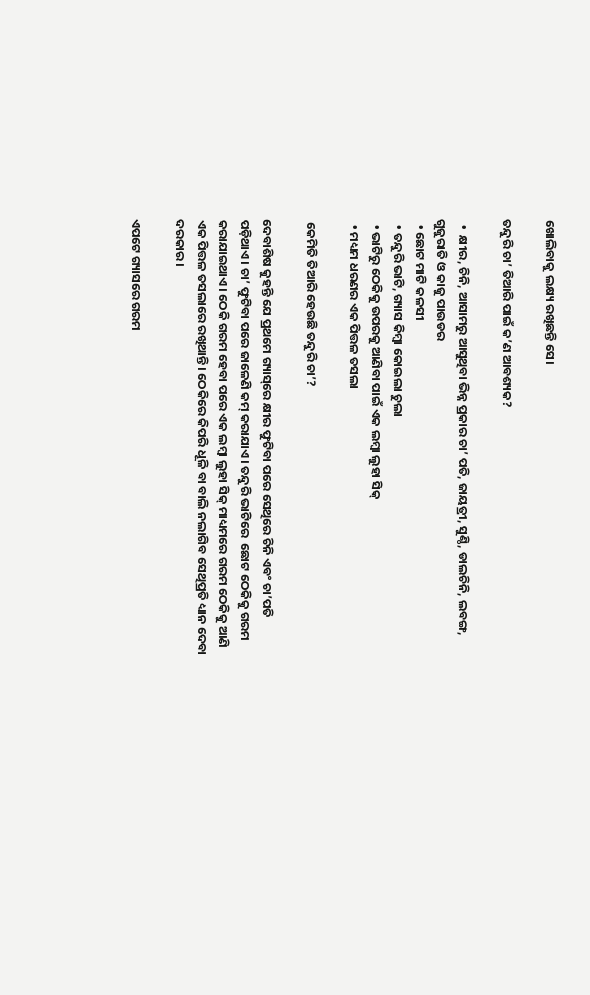ଖୋଲିବାକୁ ଲକ୍ଷ୍ୟ ରଖିଛନ୍ତି ସେ।

ତନ୍ଦୁରି ଚା’ ତିଆରି ପାଇଁ କ’ଣ ଆବଶ୍ୟକ?

  •  କ୍ଷୀର, ଚିନି, ଆସାମରୁ ଆସୁଥିବା ଭିନ୍ନ ପ୍ରକାର ଚା’ ପତି, ଜାୟତ୍ରୀ, ସୁଣ୍ଠି, ଡାଲଚିନି, ଲବଙ୍ଗ, ଗୁଜୁରାତି ଓ କାଜୁ ପାଉଡର
  • ଛୋଟ ମାଟି କଳସୀ
  • ତନ୍ଦୁରି ଭାଟି, ଗ୍ୟାସ କିମ୍ବା କୋଇଲା ଚୁଲା
  • ଭାଟିରୁ ଠେକିକୁ ଉପରକୁ ଆଣିବା ପାଇଁ ଏକ ଲମ୍ବା ଲୁହା ସିକ୍
  • ମଧ୍ୟମ ଧରଣର ଏକ ପିତ୍ତଳ ତସଲା

 କେମିତି ତିଆରି ହେଉଛି ତନ୍ଦୁରି ଚା’?

ଦେବାଶିଷ କୁହନ୍ତି ଯେ ପ୍ରଥମେ ଗ୍ୟାସ୍‌ରେ କ୍ଷୀର ଫୁଟିବା ପରେ ସେଥିରେ ଚିନି ଏବଂ ଚା’ପତି ପଡ଼ିଥାଏ। ଚା’ ଫୁଟିବା ପରେ ଜାଳେଣି କମ୍ କରାଯାଏ। ତନ୍ଦୁରି ଭାଟିରେ  ଛୋଟ ଠେକିକୁ ଗରମ କରାଯାଇଥାଏ। ଠେକି ଗରମ ହେବା ପରେ ଏକ ଲମ୍ବା ଲୁହା ସିକ୍ ମାଧ୍ୟମରେ ଗରମ ଠେକିକୁ ଆଣି ଏକ ପିତ୍ତଳ ତସଲାରେ ରଖିଥାନ୍ତି। ଠେକିରେ କିପରି ଧୂଳି ବା ବାଲି ନଲାଗିବ ସେଥିପ୍ରତି ଧ୍ୟାନ ଦେବା ଦରକାର।

ଏପଟେ ଗ୍ୟାସରେ ଗରମ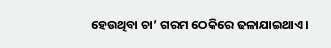ହେଉଥିବା ଚା’ ଗରମ ଠେକିରେ ଢଳାଯାଇଥାଏ।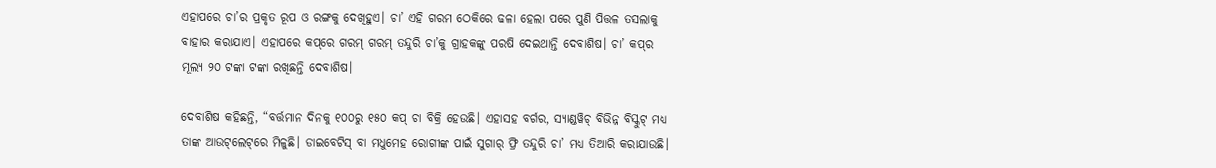ଏହାପରେ ଚା’ର ପ୍ରକୃତ ରୂପ ଓ ରଙ୍ଗକୁ ଦେଖିହୁଏ। ଚା’ ଏହି ଗରମ ଠେକିରେ ଢଳା ହେଲା ପରେ ପୁଣି ପିତ୍ତଳ ତସଲାକୁ ବାହାର କରାଯାଏ। ଏହାପରେ କପ୍‌ରେ ଗରମ୍‌ ଗରମ୍‌ ତନ୍ଦୁରି ଚା’କୁ ଗ୍ରାହକଙ୍କୁ ପରଷି ଦେଇଥାନ୍ତି ଦେବାଶିଷ। ଚା’ କପ୍‌ର ମୂଲ୍ୟ ୨୦ ଟଙ୍କା ଟଙ୍କା ରଖିଛନ୍ତି ଦେବାଶିଷ।

ଦେବାଶିଷ କହିଛନ୍ତି, “ବର୍ତ୍ତମାନ ଦିନକୁ ୧୦୦ରୁ ୧୫୦ କପ୍ ଚା ବିକ୍ରି ହେଉଛି। ଏହାସହ ବର୍ଗର, ସ୍ୟାଣ୍ଡୱିଚ୍ ବିଭିନ୍ନ ବିସ୍କୁଟ୍ ମଧ୍ୟ ତାଙ୍କ ଆଉଟ୍‌ଲେଟ୍‌ରେ ମିଳୁଛି। ଡାଇବେଟିସ୍ ବା ମଧୁମେହ ରୋଗୀଙ୍କ ପାଇଁ ସୁଗାର୍ ଫ୍ରି ତନ୍ଦୁରି ଚା’ ମଧ୍ୟ ତିଆରି କରାଯାଉଛି।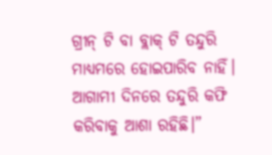ଗ୍ରୀନ୍ ଟି ବା ବ୍ଲାକ୍ ଟି ତନ୍ଦୁରି ମାଧ୍ୟମରେ ହୋଇପାରିବ ନାହିଁ। ଆଗାମୀ ଦିନରେ ତନ୍ଦୁରି କଫି କରିବାକୁ ଆଶା ରହିଛି।”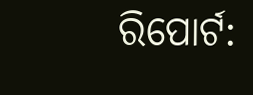ରିପୋର୍ଟ: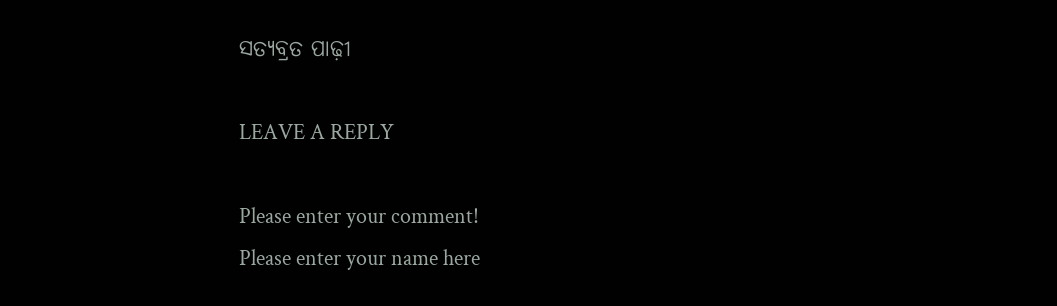ସତ୍ୟବ୍ରତ ପାଢ଼ୀ

LEAVE A REPLY

Please enter your comment!
Please enter your name here